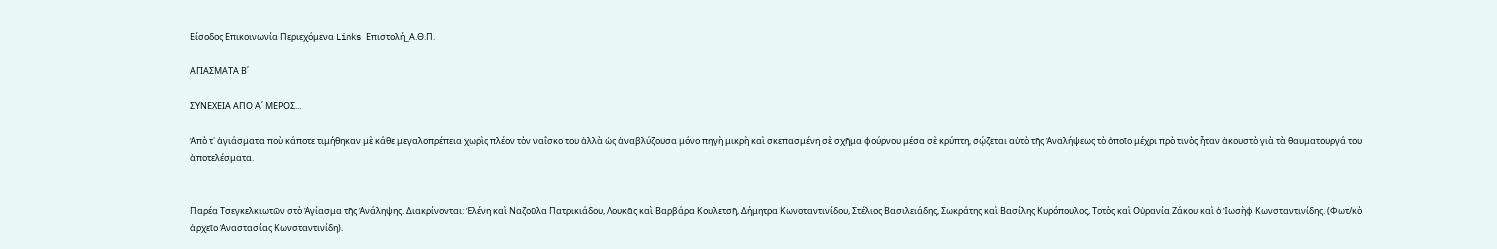Είσοδος Επικοινωνία Περιεχόμενα Links Επιστολή_Α.Θ.Π.

ΑΓΙΑΣΜΑΤΑ Β΄

ΣΥΝΕΧΕΙΑ ΑΠΟ Α΄ ΜΕΡΟΣ...

Ἀπὸ τ᾽ ἁγιάσματα ποὺ κάποτε τιμήθηκαν μὲ κάθε μεγαλοπρέπεια χωρὶς πλέον τὸν ναΐσκο του ἀλλὰ ὡς ἀναβλύζουσα μόνο πηγὴ μικρὴ καὶ σκεπασμένη σὲ σχῆμα φούρνου μέσα σὲ κρύπτη, σῴζεται αὐτὸ τῆς Ἀναλήψεως τὸ ὀποῖο μέχρι πρὸ τινὸς ἦταν ἀκουστὸ γιὰ τὰ θαυματουργά του ἀποτελέσματα.


Παρέα Τσεγκελκιωτῶν στὸ Ἁγίασμα τῆς Ἀνάληψης. Διακρίνονται: Ἑλένη καὶ Ναζοῦλα Πατρικιάδου, Λουκᾶς καὶ Βαρβάρα Κουλετσῆ, Δήμητρα Κωνοταντινίδου, Στέλιος Βασιλειάδης, Σωκράτης καὶ Βασίλης Κυρόπουλος, Τοτὸς καὶ Οὐρανία Ζάκου καὶ ὁ Ἰωσὴφ Κωνσταντινίδης. (Φωτ/κὸ ἀρχεῖο Ἀναστασίας Κωνσταντινίδη).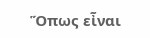Ὅπως εἶναι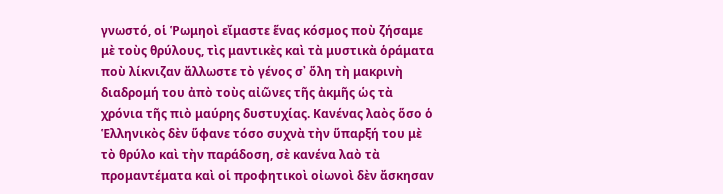γνωστό, οἱ Ῥωμηοὶ εἴμαστε ἕνας κόσμος ποὺ ζήσαμε μὲ τοὺς θρύλους, τὶς μαντικὲς καὶ τὰ μυστικὰ ὁράματα ποὺ λίκνιζαν ἄλλωστε τὸ γένος σ᾽ ὅλη τὴ μακρινὴ διαδρομή του ἀπὸ τοὺς αἰῶνες τῆς ἀκμῆς ὡς τὰ χρόνια τῆς πιὸ μαύρης δυστυχίας. Κανένας λαὸς ὅσο ὁ Ἑλληνικὸς δὲν ὕφανε τόσο συχνὰ τὴν ὕπαρξή του μὲ τὸ θρύλο καὶ τὴν παράδοση, σὲ κανένα λαὸ τὰ προμαντέματα καὶ οἱ προφητικοὶ οἰωνοὶ δὲν ἄσκησαν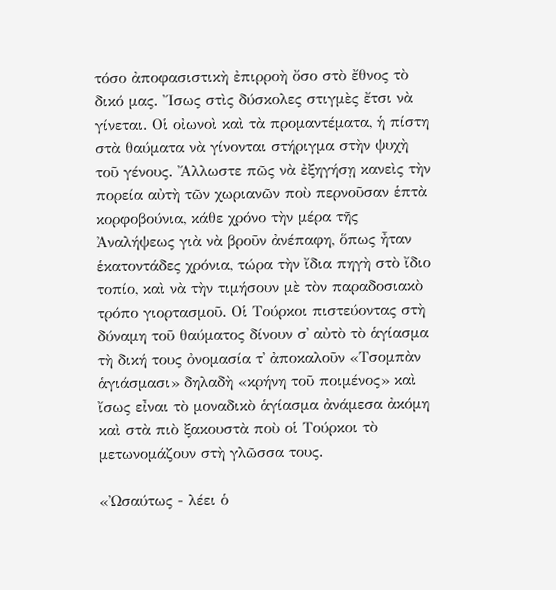τόσο ἀποφασιστικὴ ἐπιρροὴ ὄσο στὸ ἔθνος τὸ δικό μας. Ἴσως στὶς δύσκολες στιγμὲς ἔτσι νὰ γίνεται. Οἱ οἰωνοὶ καὶ τὰ προμαντέματα, ἡ πίστη στὰ θαύματα νὰ γίνονται στήριγμα στὴν ψυχὴ τοῦ γένους. Ἄλλωστε πῶς νὰ ἐξηγήσῃ κανεὶς τὴν πορεία αὐτὴ τῶν χωριανῶν ποὺ περνοῦσαν ἑπτὰ κορφοβούνια, κάθε χρόνο τὴν μέρα τῆς Ἀναλήψεως γιὰ νὰ βροῦν ἀνέπαφη, ὅπως ἦταν ἑκατοντάδες χρόνια, τώρα τὴν ἴδια πηγὴ στὸ ἴδιο τοπίο, καὶ νὰ τὴν τιμήσουν μὲ τὸν παραδοσιακὸ τρόπο γιορτασμοῦ. Οἱ Τούρκοι πιστεύοντας στὴ δύναμη τοῦ θαύματος δίνουν σ᾽ αὐτὸ τὸ ἁγίασμα τὴ δική τους ὀνομασία τ᾽ ἀποκαλοῦν «Τσομπὰν ἁγιάσμασι» δηλαδὴ «κρήνη τοῦ ποιμένος» καὶ ἴσως εἶναι τὸ μοναδικὸ ἁγίασμα ἀνάμεσα ἀκόμη καὶ στὰ πιὸ ξακουστὰ ποὺ οἱ Τούρκοι τὸ μετωνομάζουν στὴ γλῶσσα τους.

«Ὠσαύτως - λέει ὁ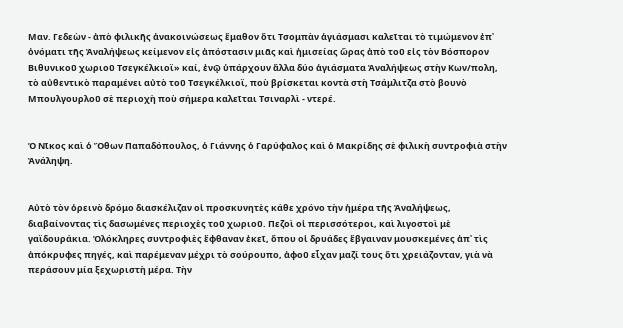Μαν. Γεδεὼν - ἀπὸ φιλικῆς ἀνακοινώσεως ἔμαθον ὅτι Τσομπὰν ἁγιάσμασι καλεῖται τὸ τιμώμενον ἐπ᾽ ὀνόματι τῆς Ἀναλήψεως κείμενον εἰς ἀπόστασιν μιᾶς καὶ ἡμισείας ὥρας ἀπὸ τοῦ εἰς τὸν Βόσπορον Βιθυνικοῦ χωριοῦ Τσεγκέλκιοϊ» καί, ἐνῷ ὑπάρχουν ἄλλα δύο ἁγιάσματα Ἀναλήψεως στὴν Κων/πολη, τὸ αὐθεντικὸ παραμένει αὐτὸ τοῦ Τσεγκέλκιοϊ, ποὺ βρίσκεται κοντὰ στὴ Τσάμλιτζα στὸ βουνὸ Μπουλγουρλοῦ σὲ περιοχὴ ποὺ σήμερα καλεῖται Τσιναρλὶ - ντερέ.


Ὁ Νῖκος καὶ ὁ Ὄθων Παπαδόπουλος, ὁ Γιάννης ὁ Γαρύφαλος καὶ ὁ Μακρίδης σὲ φιλικὴ συντροφιὰ στὴν Ἀνάληψη.


Αὐτὸ τὸν ὁρεινὸ δρόμο διασκέλιζαν οἱ προσκυνητὲς κάθε χρόνο τὴν ἡμέρα τῆς Ἀναλήψεως, διαβαίνοντας τὶς δασωμένες περιοχὲς τοῦ χωριοῦ. Πεζοὶ οἱ περισσότεροι, καὶ λιγοστοὶ μὲ γαϊδουράκια. Ὁλόκληρες συντροφιὲς ἔφθαναν ἐκεῖ, ὅπου οἱ δρυάδες ἔβγαιναν μουσκεμένες ἀπ᾽ τὶς ἀπόκρυφες πηγές, καὶ παρέμεναν μέχρι τὸ σούρουπο, ἀφοῦ εἶχαν μαζί τους ὅτι χρειάζονταν, γιὰ νὰ περάσουν μία ξεχωριστὴ μέρα. Τὴν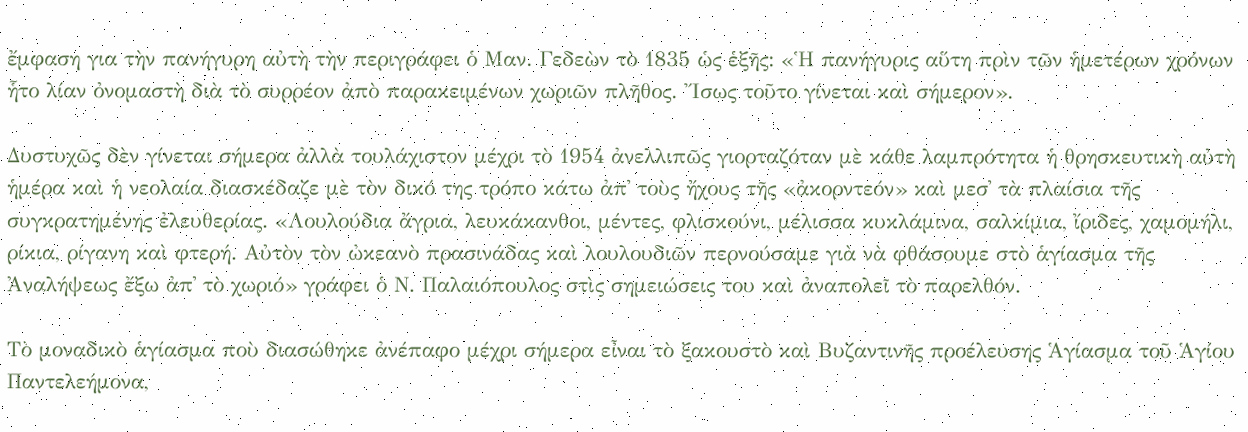ἔμφαση για τὴν πανήγυρη αὐτὴ τὴν περιγράφει ὁ Μαν. Γεδεὼν τὸ 1835 ὡς ἑξῆς: «Ἡ πανήγυρις αὕτη πρὶν τῶν ἡμετέρων χρόνων ἧτο λίαν ὀνομαστὴ διὰ τὸ συρρέον ἀπὸ παρακειμένων χωριῶν πλῆθος. Ἴσως τοῦτο γίνεται καὶ σήμερον».

Δυστυχῶς δὲν γίνεται σήμερα ἀλλὰ τουλάχιστον μέχρι τὸ 1954 ἀνελλιπῶς γιορταζόταν μὲ κάθε λαμπρότητα ἡ θρησκευτικὴ αὐτὴ ἡμέρα καὶ ἡ νεολαία διασκέδαζε μὲ τὸν δικό της τρόπο κάτω ἀπ᾽ τοὺς ἤχους τῆς «ἀκορντεόν» καὶ μεσ᾽ τὰ πλαίσια τῆς συγκρατημένης ἐλευθερίας. «Λουλούδια ἄγρια, λευκάκανθοι, μέντες, φλισκούνι, μέλισσα κυκλάμινα, σαλκίμια, ἴριδες, χαμομήλι, ρίκια, ρίγανη καὶ φτερή. Αὐτὸν τὸν ὠκεανὸ πρασινάδας καὶ λουλουδιῶν περνούσαμε γιὰ νὰ φθάσουμε στὸ ἁγίασμα τῆς Ἀναλήψεως ἔξω ἀπ᾽ τὸ χωριό» γράφει ὁ Ν. Παλαιόπουλος στὶς σημειώσεις του καὶ ἀναπολεῖ τὸ παρελθόν.

Τὸ μοναδικὸ ἁγίασμα ποὺ διασώθηκε ἀνέπαφο μέχρι σήμερα εἶναι τὸ ξακουστὸ καὶ Βυζαντινῆς προέλευσης Ἁγίασμα τοῦ Ἁγίου Παντελεήμονα,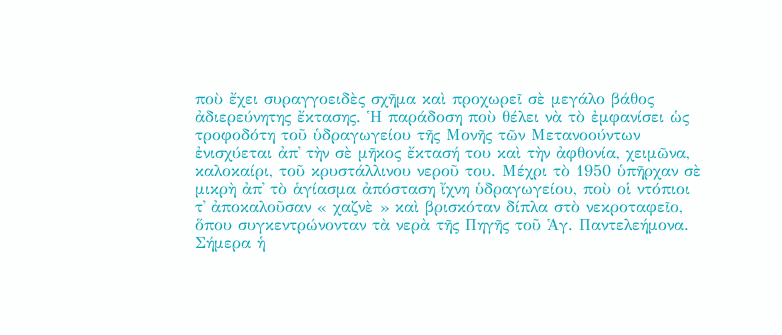ποὺ ἔχει συραγγοειδὲς σχῆμα καὶ προχωρεῖ σὲ μεγάλο βάθος ἀδιερεύνητης ἔκτασης. Ἡ παράδοση ποὺ θέλει νὰ τὸ ἐμφανίσει ὡς τροφοδότη τοῦ ὑδραγωγείου τῆς Μονῆς τῶν Μετανοούντων ἐνισχύεται ἀπ᾽ τὴν σὲ μῆκος ἔκτασή του καὶ τὴν ἀφθονία, χειμῶνα, καλοκαίρι, τοῦ κρυστάλλινου νεροῦ του. Μέχρι τὸ 1950 ὑπῆρχαν σὲ μικρὴ ἀπ᾽ τὸ ἁγίασμα ἀπόσταση ἴχνη ὑδραγωγείου, ποὺ οἱ ντόπιοι τ᾽ ἀποκαλοῦσαν « χαζνὲ » καὶ βρισκόταν δίπλα στὸ νεκροταφεῖο, ὅπου συγκεντρώνονταν τὰ νερὰ τῆς Πηγῆς τοῦ Ἁγ. Παντελεήμονα. Σήμερα ἡ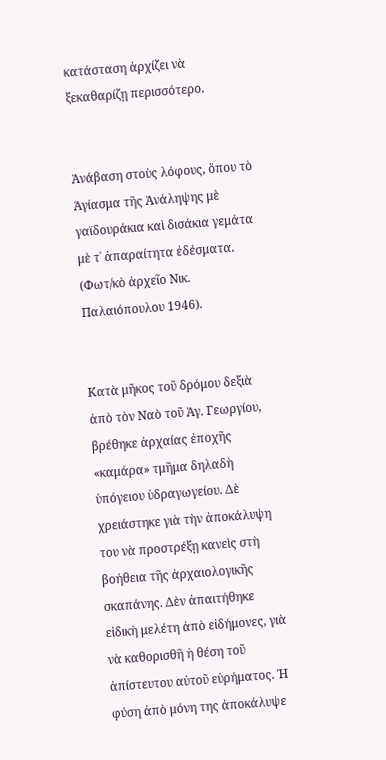κατάσταση ἀρχίζει νὰ ξεκαθαρίζῃ περισσότερο.


Ἀνάβαση στοὺς λόφους, ὅπου τὸ Ἁγίασμα τῆς Ἀνάληψης μὲ
γαϊδουράκια καὶ δισάκια γεμάτα μὲ τ᾽ ἀπαραίτητα ἐδέσματα.
(Φωτ/κὸ ἀρχεῖο Νικ. Παλαιόπουλου 1946).


Κατὰ μῆκος τοῦ δρόμου δεξιὰ ἀπὸ τὸν Ναὸ τοῦ Ἁγ. Γεωργίου, βρέθηκε ἀρχαίας ἐποχῆς «καμάρα» τμῆμα δηλαδὴ ὑπόγειου ὑδραγωγείου. Δὲ χρειάστηκε γιὰ τὴν ἀποκάλυψη του νὰ προστρέξῃ κανεὶς στὴ βοήθεια τῆς ἀρχαιολογικῆς σκαπάνης. Δὲν ἀπαιτήθηκε εἰδικὴ μελέτη ἀπὸ εἰδήμονες, γιὰ νὰ καθορισθῆ ἡ θέση τοῦ ἀπίστευτου αὐτοῦ εὑρήματος. Ἡ φύση ἀπὸ μόνη της ἀποκάλυψε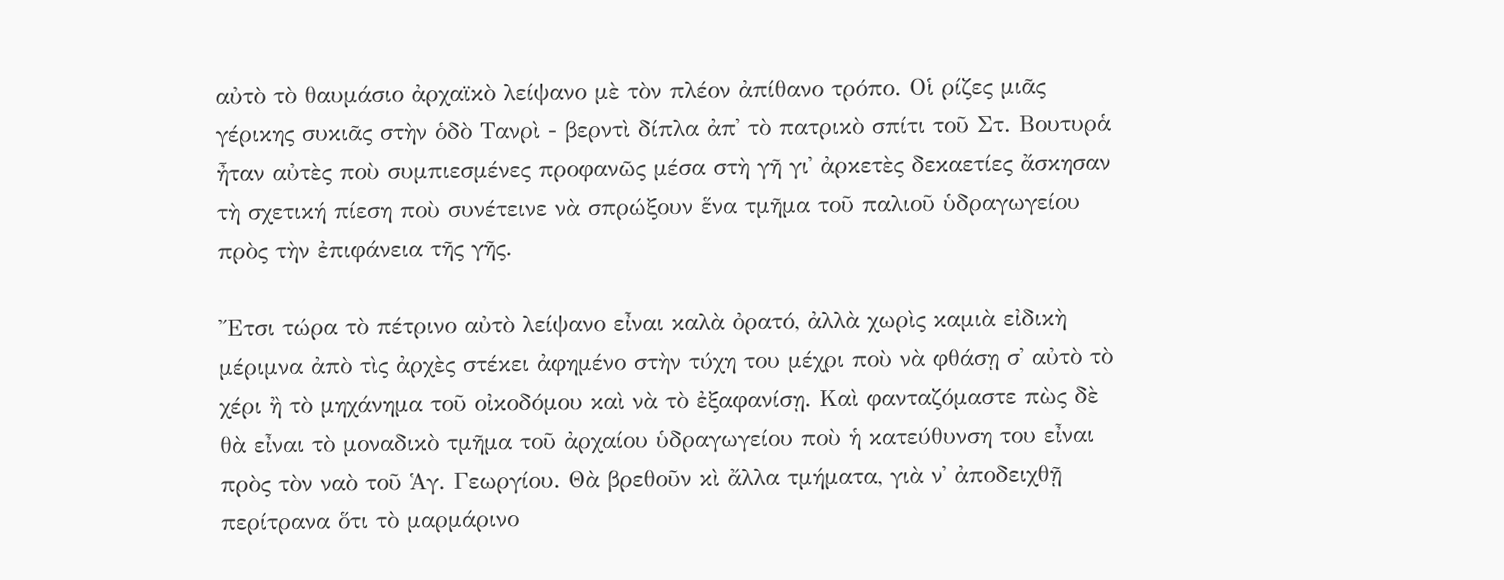αὐτὸ τὸ θαυμάσιο ἀρχαϊκὸ λείψανο μὲ τὸν πλέον ἀπίθανο τρόπο. Οἱ ρίζες μιᾶς γέρικης συκιᾶς στὴν ὁδὸ Τανρὶ - βερντὶ δίπλα ἀπ᾽ τὸ πατρικὸ σπίτι τοῦ Στ. Βουτυρἁ ἦταν αὐτὲς ποὺ συμπιεσμένες προφανῶς μέσα στὴ γῆ γι᾽ ἀρκετὲς δεκαετίες ἄσκησαν τὴ σχετική πίεση ποὺ συνέτεινε νὰ σπρώξουν ἕνα τμῆμα τοῦ παλιοῦ ὑδραγωγείου πρὸς τὴν ἐπιφάνεια τῆς γῆς.

Ἔτσι τώρα τὸ πέτρινο αὐτὸ λείψανο εἶναι καλὰ ὀρατό, ἀλλὰ χωρὶς καμιὰ εἰδικὴ μέριμνα ἀπὸ τὶς ἀρχὲς στέκει ἀφημένο στὴν τύχη του μέχρι ποὺ νὰ φθάσῃ σ᾽ αὐτὸ τὸ χέρι ἢ τὸ μηχάνημα τοῦ οἰκοδόμου καὶ νὰ τὸ ἐξαφανίσῃ. Καὶ φανταζόμαστε πὼς δὲ θὰ εἶναι τὸ μοναδικὸ τμῆμα τοῦ ἀρχαίου ὑδραγωγείου ποὺ ἡ κατεύθυνση του εἶναι πρὸς τὸν ναὸ τοῦ Ἁγ. Γεωργίου. Θὰ βρεθοῦν κὶ ἄλλα τμήματα, γιὰ ν᾽ ἀποδειχθῇ περίτρανα ὅτι τὸ μαρμάρινο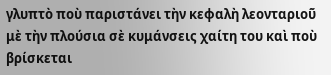γλυπτὸ ποὺ παριστάνει τὴν κεφαλὴ λεονταριοῦ μὲ τὴν πλούσια σὲ κυμάνσεις χαίτη του καὶ ποὺ βρίσκεται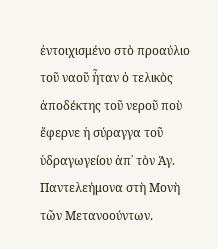ἐντοιχισμένο στὸ προαύλιο τοῦ ναοῦ ἦταν ὁ τελικὸς ἀποδέκτης τοῦ νεροῦ ποὺ ἔφερνε ἡ σύραγγα τοῦ ὑδραγωγείου ἀπ᾽ τὸν Ἁγ. Παντελεήμονα στὴ Μονὴ τῶν Μετανοούντων.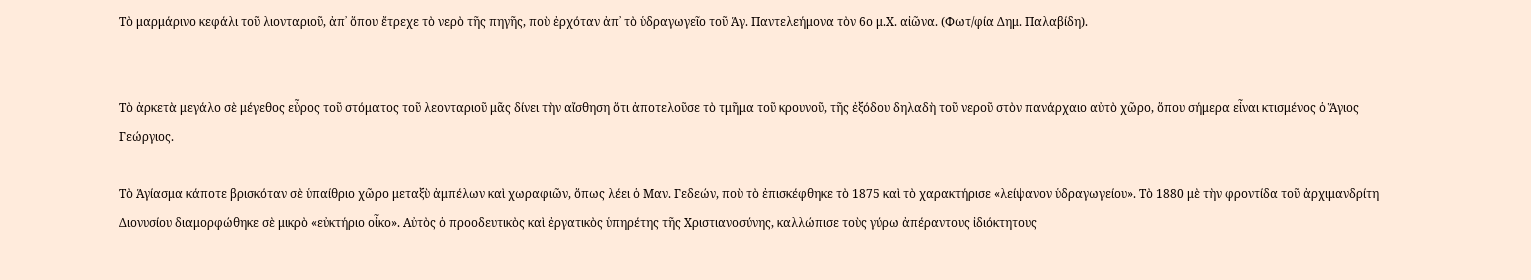Τὸ μαρμάρινο κεφάλι τοῦ λιονταριοῦ, ἀπ᾽ ὅπου ἔτρεχε τὸ νερὸ τῆς πηγῆς, ποὺ ἐρχόταν ἀπ᾽ τὸ ὑδραγωγεῖο τοῦ Ἁγ. Παντελεήμονα τὸν 6ο μ.Χ. αἰῶνα. (Φωτ/φία Δημ. Παλαβίδη).


Τὸ ἀρκετὰ μεγάλο σὲ μέγεθος εὖρος τοῦ στόματος τοῦ λεονταριοῦ μᾶς δίνει τὴν αἴσθηση ὅτι ἀποτελοῦσε τὸ τμῆμα τοῦ κρουνοῦ, τῆς ἐξόδου δηλαδὴ τοῦ νεροῦ στὸν πανάρχαιο αὐτὸ χῶρο, ὅπου σήμερα εἶναι κτισμένος ὁ Ἅγιος Γεώργιος.

Τὸ Ἁγίασμα κάποτε βρισκόταν σὲ ὑπαίθριο χῶρο μεταξὺ ἀμπέλων καὶ χωραφιῶν, ὅπως λέει ὁ Μαν. Γεδεών, ποὺ τὸ ἐπισκέφθηκε τὸ 1875 καὶ τὸ χαρακτήρισε «λείψανον ὑδραγωγείου». Τὸ 1880 μὲ τὴν φροντίδα τοῦ ἀρχιμανδρίτη Διονυσίου διαμορφώθηκε σὲ μικρὸ «εὐκτήριο οἶκο». Αὐτὸς ὁ προοδευτικὸς καὶ ἐργατικὸς ὑπηρέτης τῆς Χριστιανοσύνης, καλλώπισε τοὺς γύρω ἀπέραντους ἰδιόκτητους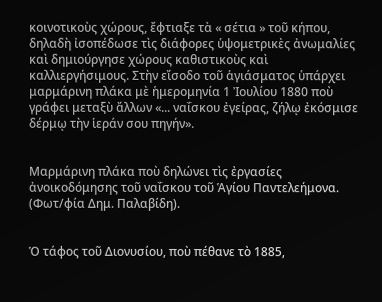κοινοτικοὺς χώρους, ἔφτιαξε τὰ « σέτια » τοῦ κήπου, δηλαδὴ ἰσοπέδωσε τὶς διάφορες ὑψομετρικὲς ἀνωμαλίες καὶ δημιούργησε χώρους καθιστικοὺς καὶ καλλιεργήσιμους. Στὴν εἴσοδο τοῦ ἁγιάσματος ὑπάρχει μαρμάρινη πλάκα μὲ ἡμερομηνία 1 Ἰουλίου 1880 ποὺ γράφει μεταξὺ ἄλλων «... ναΐσκου ἐγείρας, ζήλῳ ἐκόσμισε δέρμῳ τὴν ἱεράν σου πηγήν».


Μαρμάρινη πλάκα ποὺ δηλώνει τὶς ἐργασίες ἀνοικοδόμησης τοῦ ναΐσκου τοῦ Ἁγίου Παντελεήμονα. (Φωτ/φία Δημ. Παλαβίδη).


Ὁ τάφος τοῦ Διονυσίου, ποὺ πέθανε τὸ 1885,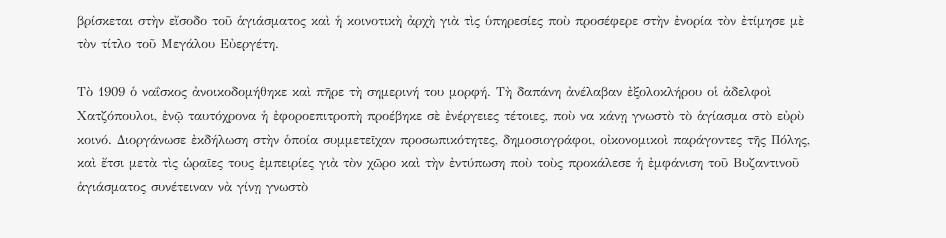βρίσκεται στὴν εἴσοδο τοῦ ἁγιάσματος καὶ ἡ κοινοτικὴ ἀρχὴ γιὰ τὶς ὑπηρεσίες ποὺ προσέφερε στὴν ἐνορία τὸν ἐτίμησε μὲ τὸν τίτλο τοῦ Μεγάλου Εὐεργέτη.

Τὸ 1909 ὁ ναΐσκος ἀνοικοδομήθηκε καὶ πῆρε τὴ σημερινή του μορφή. Τὴ δαπάνη ἀνέλαβαν ἐξολοκλήρου οἱ ἀδελφοὶ Χατζόπουλοι, ἐνῷ ταυτόχρονα ἡ ἐφοροεπιτροπὴ προέβηκε σὲ ἐνέργειες τέτοιες, ποὺ να κάνῃ γνωστὸ τὸ ἁγίασμα στὸ εὐρὺ κοινό. Διοργάνωσε ἐκδήλωση στὴν ὁποία συμμετεῖχαν προσωπικότητες, δημοσιογράφοι, οἰκονομικοὶ παράγοντες τῆς Πόλης, καὶ ἔτσι μετὰ τὶς ὡραῖες τους ἐμπειρίες γιὰ τὸν χῶρο καὶ τὴν ἐντύπωση ποὺ τοὺς προκάλεσε ἡ ἐμφάνιση τοῦ Βυζαντινοῦ ἁγιάσματος συνέτειναν νὰ γίνῃ γνωστὸ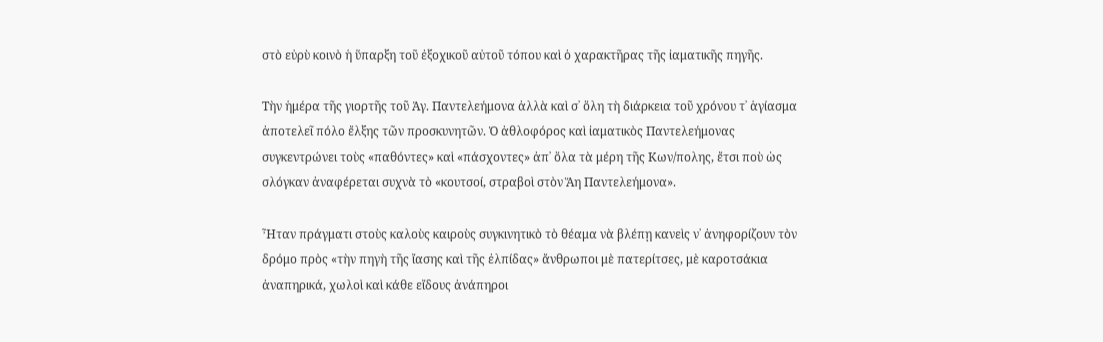στὸ εὐρὺ κοινὸ ἡ ὕπαρξη τοῦ ἐξοχικοῦ αὐτοῦ τόπου καὶ ὁ χαρακτῆρας τῆς ἰαματικῆς πηγῆς.

Τὴν ἡμέρα τῆς γιορτῆς τοῦ Ἁγ. Παντελεήμονα ἀλλὰ καὶ σ᾽ ὅλη τὴ διάρκεια τοῦ χρόνου τ᾽ ἁγίασμα ἀποτελεῖ πόλο ἔλξης τῶν προσκυνητῶν. Ὁ ἀθλοφόρος καὶ ἰαματικὸς Παντελεήμονας συγκεντρώνει τοὺς «παθόντες» καὶ «πάσχοντες» ἀπ᾽ ὅλα τὰ μέρη τῆς Κων/πολης, ἔτσι ποὺ ὡς σλόγκαν ἀναφέρεται συχνὰ τὸ «κουτσοί, στραβοὶ στὸν Ἅη Παντελεήμονα».

Ἦταν πράγματι στοὺς καλοὺς καιροὺς συγκινητικὸ τὸ θέαμα νὰ βλέπῃ κανεὶς ν᾽ ἀνηφορίζουν τὸν δρόμο πρὸς «τὴν πηγὴ τῆς ἴασης καὶ τῆς ἐλπίδας» ἄνθρωποι μὲ πατερίτσες, μὲ καροτσάκια ἀναπηρικά, χωλοὶ καὶ κάθε εἴδους ἀνάπηροι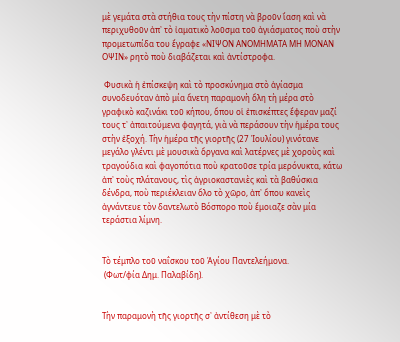μὲ γεμάτα στὰ στήθια τους τὴν πίστη νὰ βροῦν ἴαση καὶ νὰ περιχυθοῦν ἀπ᾽ τὸ ἰαματικὸ λοῦσμα τοῦ ἀγιάσματος ποὺ στὴν προμετωπίδα του ἔγραφε «ΝΙΨΟΝ ΑΝΟΜΗΜΑΤΑ ΜΗ ΜΟΝΑΝ ΟΨΙΝ» ρητὸ ποὺ διαβάζεται καὶ ἀντίστροφα.

 Φυσικὰ ἡ ἐπίσκεψη καὶ τὸ προσκύνημα στὸ ἁγίασμα συνοδευόταν ἀπὸ μία ἄνετη παραμονὴ ὅλη τὴ μέρα στὸ γραφικὸ καζινάκι τοῦ κήπου, ὅπου οἱ ἐπισκέπτες ἔφεραν μαζί τους τ᾽ ἀπαιτούμενα φαγητά, γιὰ νὰ περάσουν τὴν ἡμέρα τους στὴν ἐξοχή. Τὴν ἡμέρα τῆς γιορτῆς (27 Ἰουλίου) γινότανε μεγάλο γλέντι μὲ μουσικὰ ὄργανα καὶ λατέρνες μὲ χοροὺς καὶ τραγούδια καὶ φαγοπότια ποὺ κρατοῦσε τρία μερόνυκτα, κάτω ἀπ᾽ τοὺς πλάτανους, τὶς ἀγριοκαστανιὲς καὶ τὰ βαθύσκια δένδρα, ποὺ περιέκλειαν ὅλο τὸ χῶρο, ἀπ᾽ ὅπου κανεὶς ἀγνάντευε τὸν δαντελωτὸ Βόσπορο ποὺ ἔμοιαζε σὰν μία τεράστια λίμνη.


Τὸ τέμπλο τοῦ ναΐσκου τοῦ Ἁγίου Παντελεήμονα.
 (Φωτ/φία Δημ. Παλαβίδη).


Τὴν παραμονὴ τῆς γιορτῆς σ᾽ ἀντίθεση μὲ τὸ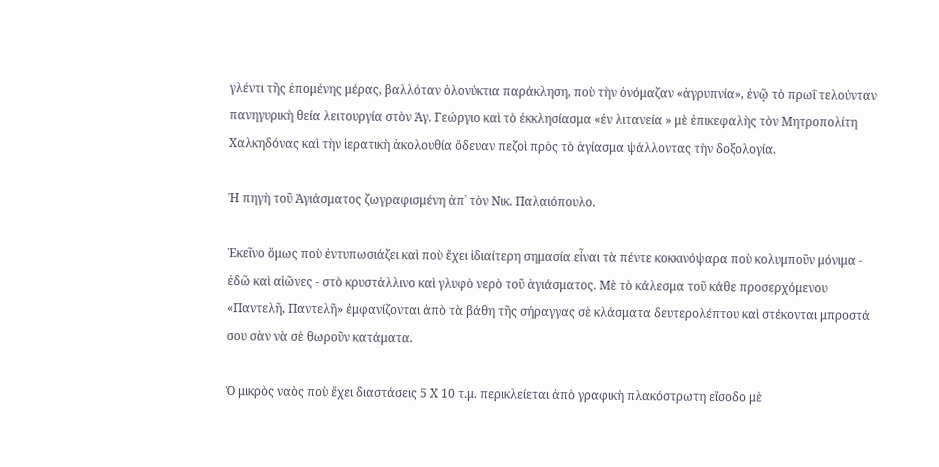γλέντι τῆς ἑπομένης μέρας, βαλλόταν ὁλονύκτια παράκληση, ποὺ τὴν ὀνόμαζαν «ἀγρυπνία», ἐνῷ τὸ πρωΐ τελούνταν πανηγυρικὴ θεία λειτουργία στὸν Ἁγ. Γεώργιο καὶ τὸ ἐκκλησίασμα «ἐν λιτανεία » μὲ ἐπικεφαλὴς τὸν Μητροπολίτη Χαλκηδόνας καὶ τὴν ἱερατικὴ ἀκολουθία ὅδευαν πεζοὶ πρὸς τὸ ἁγίασμα ψάλλοντας τὴν δοξολογία.

Ἡ πηγὴ τοῦ Ἁγιάσματος ζωγραφισμένη ἀπ᾽ τὸν Νικ. Παλαιόπουλο.

Ἐκεῖνο ὅμως ποὺ ἐντυπωσιάζει καὶ ποὺ ἔχει ἰδιαίτερη σημασία εἶναι τὰ πέντε κοκκινόψαρα ποὺ κολυμποῦν μόνιμα - ἐδῶ καὶ αἰῶνες - στὸ κρυστάλλινο καὶ γλυφὸ νερὸ τοῦ ἁγιάσματος. Μὲ τὸ κάλεσμα τοῦ κάθε προσερχόμενου «Παντελῆ, Παντελῆ» ἐμφανίζονται ἀπὸ τὰ βάθη τῆς σήραγγας σὲ κλάσματα δευτερολέπτου καὶ στέκονται μπροστά σου σὰν νὰ σὲ θωροῦν κατάματα.

Ὁ μικρὸς ναὸς ποὺ ἔχει διαστάσεις 5 Χ 10 τ.μ. περικλείεται ἀπὸ γραφικὴ πλακόστρωτη εἴσοδο μὲ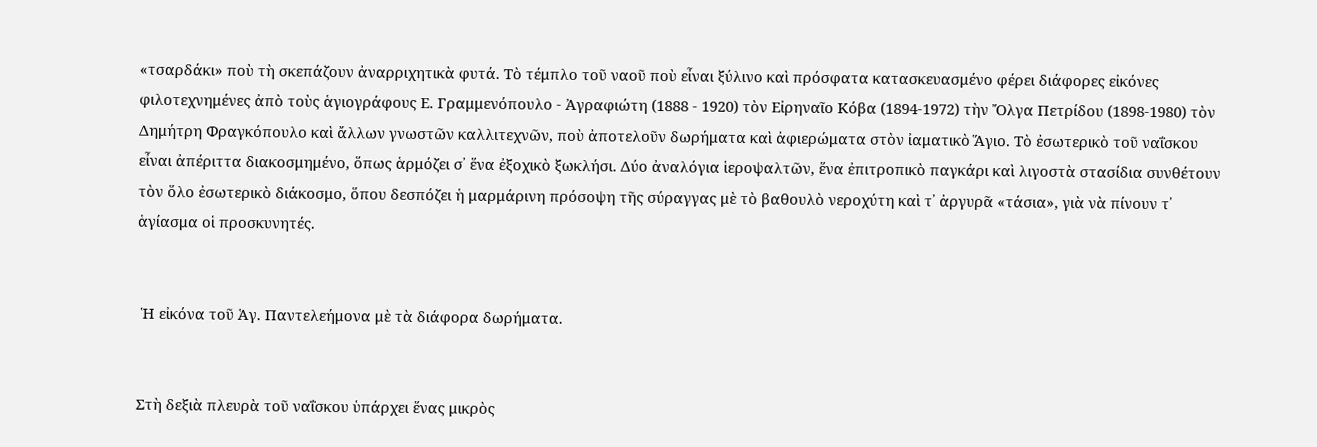«τσαρδάκι» ποὺ τὴ σκεπάζουν ἀναρριχητικὰ φυτά. Τὸ τέμπλο τοῦ ναοῦ ποὺ εἶναι ξύλινο καὶ πρόσφατα κατασκευασμένο φέρει διάφορες εἰκόνες φιλοτεχνημένες ἀπὸ τοὺς ἁγιογράφους Ε. Γραμμενόπουλο - Ἀγραφιώτη (1888 - 1920) τὸν Εἰρηναῖο Κόβα (1894-1972) τὴν Ὄλγα Πετρίδου (1898-1980) τὸν Δημήτρη Φραγκόπουλο καὶ ἄλλων γνωστῶν καλλιτεχνῶν, ποὺ ἀποτελοῦν δωρήματα καὶ ἀφιερώματα στὸν ἰαματικὸ Ἅγιο. Τὸ ἐσωτερικὸ τοῦ ναΐσκου εἶναι ἀπέριττα διακοσμημένο, ὅπως ἁρμόζει σ᾽ ἕνα ἐξοχικὸ ξωκλήσι. Δύο ἀναλόγια ἱεροψαλτῶν, ἕνα ἐπιτροπικὸ παγκάρι καὶ λιγοστὰ στασίδια συνθέτουν τὸν ὅλο ἐσωτερικὸ διάκοσμο, ὅπου δεσπόζει ἡ μαρμάρινη πρόσοψη τῆς σύραγγας μὲ τὸ βαθουλὸ νεροχύτη καὶ τ᾽ ἀργυρᾶ «τάσια», γιὰ νὰ πίνουν τ᾽ ἁγίασμα οἱ προσκυνητές.


 Ἡ εἰκόνα τοῦ Ἁγ. Παντελεήμονα μὲ τὰ διάφορα δωρήματα.


Στὴ δεξιὰ πλευρὰ τοῦ ναΐσκου ὑπάρχει ἕνας μικρὸς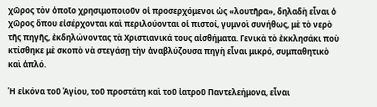χῶρος τὸν ὀποῖο χρησιμοποιοῦν οἱ προσερχόμενοι ὡς «λουτῆρα», δηλαδὴ εἶναι ὁ χῶρος ὅπου εἰσέρχονται καὶ περιλούονται οἱ πιστοί, γυμνοὶ συνήθως, μὲ τὸ νερὸ τῆς πηγῆς, ἐκδηλώνοντας τὰ Χριστιανικά τους αἰσθήματα. Γενικὰ τὸ ἐκκλησάκι ποὺ κτίσθηκε μὲ σκοπὸ νὰ στεγάσῃ τὴν ἀναβλύζουσα πηγὴ εἶναι μικρό, συμπαθητικὸ καὶ ἁπλό.

Ἡ εἰκόνα τοῦ Ἁγίου, τοῦ προστάτη καὶ τοῦ ἰατροῦ Παντελεήμονα, εἶναι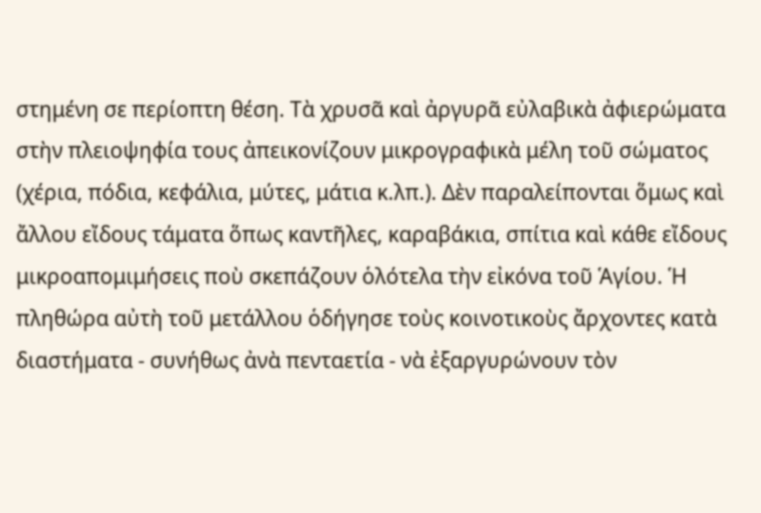στημένη σε περίοπτη θέση. Τὰ χρυσᾶ καὶ ἀργυρᾶ εὐλαβικὰ ἀφιερώματα στὴν πλειοψηφία τους ἀπεικονίζουν μικρογραφικὰ μέλη τοῦ σώματος (χέρια, πόδια, κεφάλια, μύτες, μάτια κ.λπ.). Δὲν παραλείπονται ὅμως καὶ ἄλλου εἴδους τάματα ὅπως καντῆλες, καραβάκια, σπίτια καὶ κάθε εἴδους μικροαπομιμήσεις ποὺ σκεπάζουν ὁλότελα τὴν εἰκόνα τοῦ Ἁγίου. Ἡ πληθώρα αὐτὴ τοῦ μετάλλου ὁδήγησε τοὺς κοινοτικοὺς ἄρχοντες κατὰ διαστήματα - συνήθως ἀνὰ πενταετία - νὰ ἐξαργυρώνουν τὸν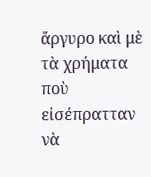ἄργυρο καὶ μὲ τὰ χρήματα ποὺ εἰσέπρατταν νὰ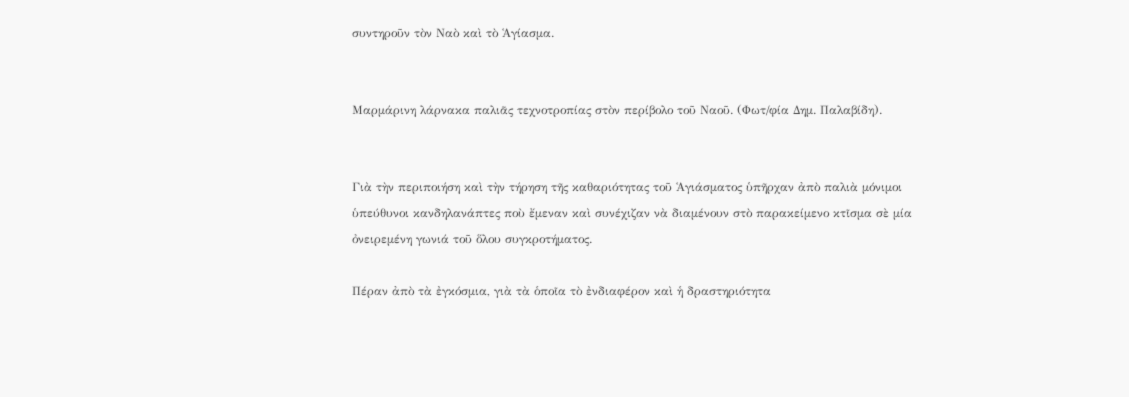συντηροῦν τὸν Ναὸ καὶ τὸ Ἁγίασμα.


Μαρμάρινη λάρνακα παλιᾶς τεχνοτροπίας στὸν περίβολο τοῦ Ναοῦ. (Φωτ/φία Δημ. Παλαβίδη).


Γιὰ τὴν περιποιήση καὶ τὴν τήρηση τῆς καθαριότητας τοῦ Ἁγιάσματος ὑπῆρχαν ἀπὸ παλιὰ μόνιμοι ὑπεύθυνοι κανδηλανάπτες ποὺ ἔμεναν καὶ συνέχιζαν νὰ διαμένουν στὸ παρακείμενο κτῖσμα σὲ μία ὀνειρεμένη γωνιά τοῦ ὅλου συγκροτήματος.

Πέραν ἀπὸ τὰ ἐγκόσμια, γιὰ τὰ ὁποῖα τὸ ἐνδιαφέρον καὶ ἡ δραστηριότητα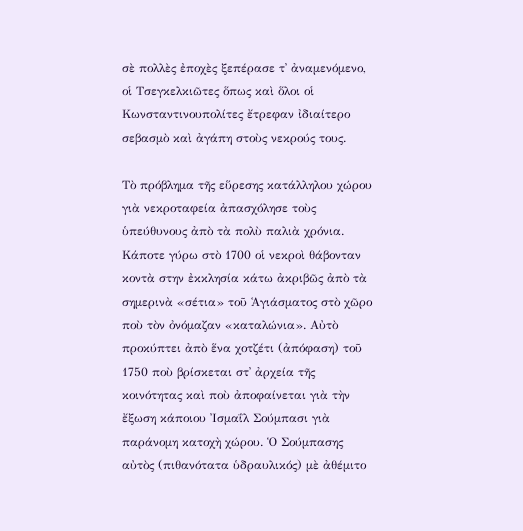σὲ πολλὲς ἐποχὲς ξεπέρασε τ᾽ ἀναμενόμενο, οἱ Τσεγκελκιῶτες ὅπως καὶ ὅλοι οἱ Κωνσταντινουπολίτες ἔτρεφαν ἰδιαίτερο σεβασμὸ καὶ ἀγάπη στοὺς νεκρούς τους.

Τὸ πρόβλημα τῆς εὕρεσης κατάλληλου χώρου γιὰ νεκροταφεία ἀπασχόλησε τοὺς ὑπεύθυνους ἀπὸ τὰ πολὺ παλιὰ χρόνια. Κάποτε γύρω στὸ 1700 οἱ νεκροὶ θάβονταν κοντὰ στην ἐκκλησία κάτω ἀκριβῶς ἀπὸ τὰ σημερινὰ «σέτια» τοῦ Ἁγιάσματος στὸ χῶρο ποὺ τὸν ὀνόμαζαν «καταλώνια». Αὐτὸ προκύπτει ἀπὸ ἕνα χοτζέτι (ἀπόφαση) τοῦ 1750 ποὺ βρίσκεται στ᾽ ἀρχεία τῆς κοινότητας καὶ ποὺ ἀποφαίνεται γιὰ τὴν ἔξωση κάποιου Ἰσμαΐλ Σούμπασι γιὰ παράνομη κατοχὴ χώρου. Ὁ Σούμπασης αὐτὸς (πιθανότατα ὑδραυλικός) μὲ ἀθέμιτο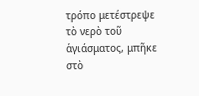τρόπο μετέστρεψε τὸ νερὸ τοῦ ἁγιάσματος, μπῆκε στὸ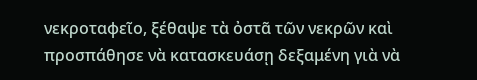νεκροταφεῖο, ξέθαψε τὰ ὀστᾶ τῶν νεκρῶν καὶ προσπάθησε νὰ κατασκευάσῃ δεξαμένη γιὰ νὰ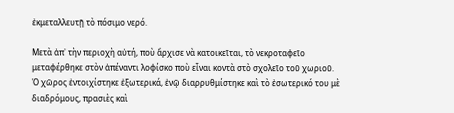ἐκμεταλλευτῇ τὸ πόσιμο νερό.

Μετὰ ἀπ᾽ τὴν περιοχὴ αὐτή, ποὺ ἄρχισε νὰ κατοικεῖται, τὸ νεκροταφεῖο μεταφέρθηκε στὸν ἀπέναντι λοφίσκο ποὺ εἶναι κοντὰ στὸ σχολεῖο τοῦ χωριοῦ. Ὁ χῶρος ἐντοιχίστηκε ἐξωτερικά, ἐνῷ διαρρυθμίστηκε καὶ τὸ ἐσωτερικό του μὲ διαδρόμους, πρασιὲς καὶ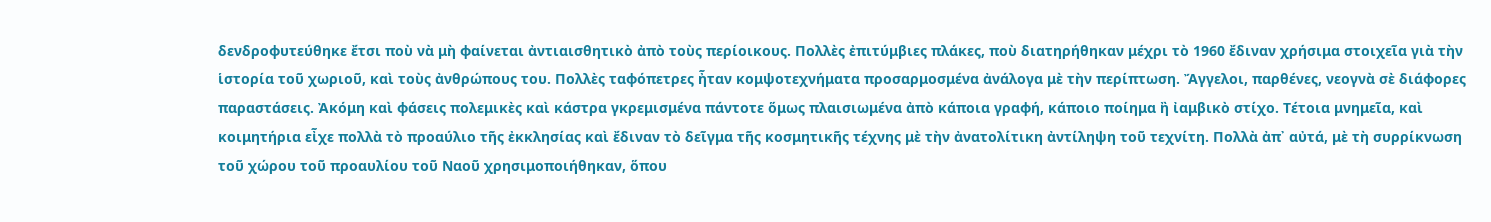δενδροφυτεύθηκε ἔτσι ποὺ νὰ μὴ φαίνεται ἀντιαισθητικὸ ἀπὸ τοὺς περίοικους. Πολλὲς ἐπιτύμβιες πλάκες, ποὺ διατηρήθηκαν μέχρι τὸ 1960 ἔδιναν χρήσιμα στοιχεῖα γιὰ τὴν ἱστορία τοῦ χωριοῦ, καὶ τοὺς ἀνθρώπους του. Πολλὲς ταφόπετρες ἦταν κομψοτεχνήματα προσαρμοσμένα ἀνάλογα μὲ τὴν περίπτωση. Ἄγγελοι, παρθένες, νεογνὰ σὲ διάφορες παραστάσεις. Ἀκόμη καὶ φάσεις πολεμικὲς καὶ κάστρα γκρεμισμένα πάντοτε ὅμως πλαισιωμένα ἀπὸ κάποια γραφή, κάποιο ποίημα ἢ ἰαμβικὸ στίχο. Τέτοια μνημεῖα, καὶ κοιμητήρια εἶχε πολλὰ τὸ προαύλιο τῆς ἐκκλησίας καὶ ἔδιναν τὸ δεῖγμα τῆς κοσμητικῆς τέχνης μὲ τὴν ἀνατολίτικη ἀντίληψη τοῦ τεχνίτη. Πολλὰ ἀπ᾽ αὐτά, μὲ τὴ συρρίκνωση τοῦ χώρου τοῦ προαυλίου τοῦ Ναοῦ χρησιμοποιήθηκαν, ὅπου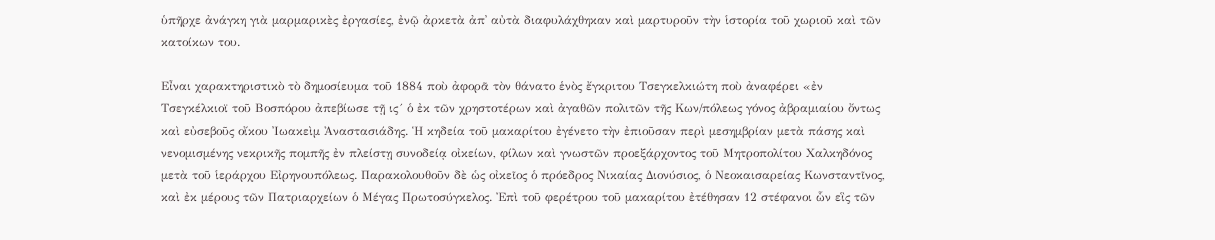ὑπῆρχε ἀνάγκη γιὰ μαρμαρικὲς ἐργασίες, ἐνῷ ἀρκετὰ ἀπ᾽ αὐτὰ διαφυλάχθηκαν καὶ μαρτυροῦν τὴν ἱστορία τοῦ χωριοῦ καὶ τῶν κατοίκων του.

Εἶναι χαρακτηριστικὸ τὸ δημοσίευμα τοῦ 1884 ποὺ ἀφορᾶ τὸν θάνατο ἑνὸς ἔγκριτου Τσεγκελκιώτη ποὺ ἀναφέρει «ἐν Τσεγκέλκιοϊ τοῦ Βοσπόρου ἀπεβίωσε τῇ ις´ ὁ ἐκ τῶν χρηστοτέρων καὶ ἀγαθῶν πολιτῶν τῆς Κων/πόλεως γόνος ἀβραμιαίου ὄντως καὶ εὐσεβοῦς οἴκου Ἰωακεὶμ Ἀναστασιάδης. Ἡ κηδεία τοῦ μακαρίτου ἐγένετο τὴν ἐπιοῦσαν περὶ μεσημβρίαν μετὰ πάσης καὶ νενομισμένης νεκρικῆς πομπῆς ἐν πλείστῃ συνοδείᾳ οἰκείων, φίλων καὶ γνωστῶν προεξάρχοντος τοῦ Μητροπολίτου Χαλκηδόνος μετὰ τοῦ ἱεράρχου Εἰρηνουπόλεως. Παρακολουθοῦν δὲ ὡς οἰκεῖος ὁ πρόεδρος Νικαίας Διονύσιος, ὁ Νεοκαισαρείας Κωνσταντῖνος, καὶ ἐκ μέρους τῶν Πατριαρχείων ὁ Μέγας Πρωτοσύγκελος. Ἐπὶ τοῦ φερέτρου τοῦ μακαρίτου ἐτέθησαν 12 στέφανοι ὧν εἳς τῶν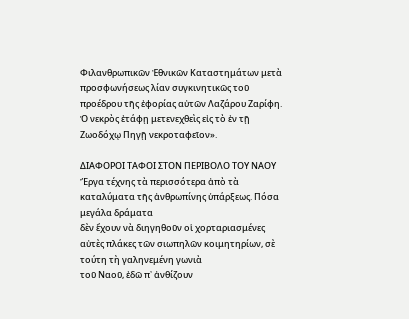Φιλανθρωπικῶν Ἐθνικῶν Καταστημάτων μετὰ προσφωνήσεως λίαν συγκινητικῶς τοῦ προέδρου τῆς ἐφορίας αὐτῶν Λαζάρου Ζαρίφη. Ὁ νεκρὸς ἐτάφῃ μετενεχθεὶς εἰς τὸ ἐν τῇ Ζωοδόχῳ Πηγῇ νεκροταφεῖον».

ΔΙΑΦΟΡΟΙ ΤΑΦΟΙ ΣΤΟΝ ΠΕΡΙΒΟΛΟ ΤΟΥ ΝΑΟΥ
Ἔργα τέχνης τὰ περισσότερα ἀπὸ τὰ καταλύματα τῆς ἀνθρωπίνης ὑπάρξεως. Πόσα μεγάλα δράματα
δὲν ἔχουν νὰ διηγηθοῦν οἱ χορταριασμένες αὐτὲς πλάκες τῶν σιωπηλῶν κοιμητηρίων, σὲ τούτη τὴ γαληνεμένη γωνιὰ
τοῦ Ναοῦ, ἐδῶ π᾽ ἀνθίζουν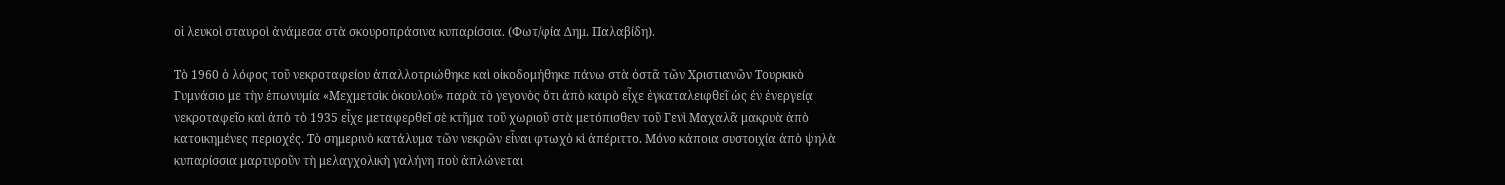οἱ λευκοὶ σταυροὶ ἀνάμεσα στὰ σκουροπράσινα κυπαρίσσια. (Φωτ/φία Δημ. Παλαβίδη).

Τὸ 1960 ὁ λόφος τοῦ νεκροταφείου ἀπαλλοτριώθηκε καὶ οἰκοδομήθηκε πάνω στὰ ὀστᾶ τῶν Χριστιανῶν Τουρκικὸ Γυμνάσιο με τὴν ἐπωνυμία «Μεχμετσὶκ ὀκουλού» παρὰ τὸ γεγονὸς ὅτι ἀπὸ καιρὸ εἶχε ἐγκαταλειφθεῖ ὡς ἐν ἐνεργείᾳ νεκροταφεῖο καὶ ἀπὸ τὸ 1935 εἶχε μεταφερθεῖ σὲ κτῆμα τοῦ χωριοῦ στὰ μετόπισθεν τοῦ Γενὶ Μαχαλᾶ μακρυὰ ἀπὸ κατοικημένες περιοχές. Τὸ σημερινὸ κατάλυμα τῶν νεκρῶν εἶναι φτωχὸ κὶ ἀπέριττο. Μόνο κάποια συστοιχία ἀπὸ ψηλὰ κυπαρίσσια μαρτυροῦν τὴ μελαγχολικὴ γαλήνη ποὺ ἀπλώνεται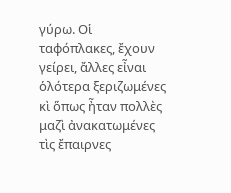γύρω. Οἱ ταφόπλακες, ἔχουν γείρει, ἄλλες εἶναι ὁλότερα ξεριζωμένες κὶ ὅπως ἦταν πολλὲς μαζὶ ἀνακατωμένες τὶς ἔπαιρνες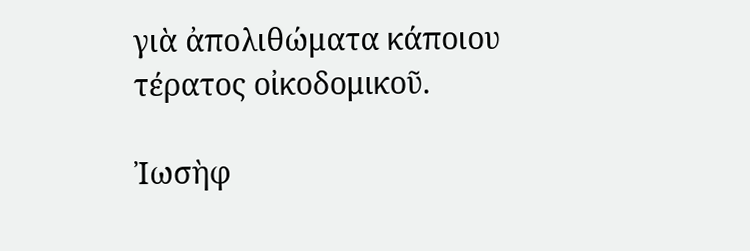γιὰ ἀπολιθώματα κάποιου τέρατος οἰκοδομικοῦ.

Ἰωσὴφ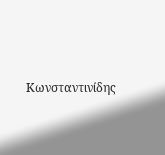Κωνσταντινίδης